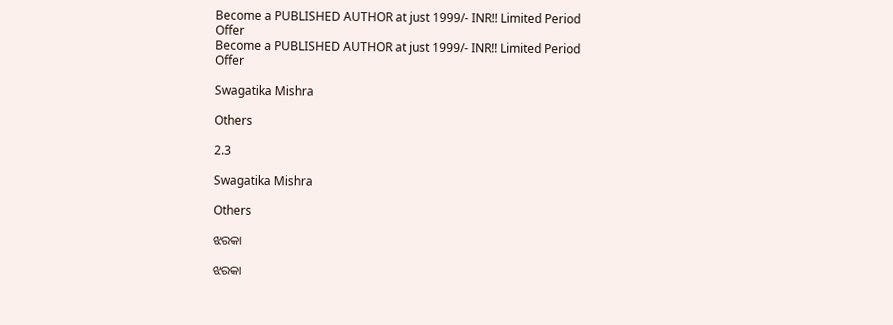Become a PUBLISHED AUTHOR at just 1999/- INR!! Limited Period Offer
Become a PUBLISHED AUTHOR at just 1999/- INR!! Limited Period Offer

Swagatika Mishra

Others

2.3

Swagatika Mishra

Others

ଝରକା

ଝରକା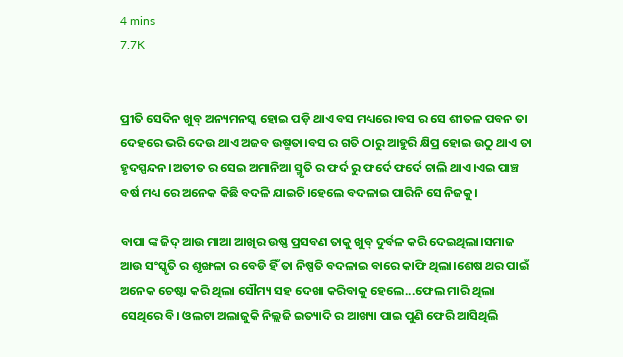4 mins
7.7K


ପ୍ରୀତି ସେଦିନ ଖୁବ୍ ଅନ୍ୟମନସ୍କ ହୋଇ ପଡ଼ି ଥାଏ ବସ ମଧ୍ୟରେ।ବସ ର ସେ ଶୀତଳ ପବନ ତା ଦେହରେ ଭରି ଦେଉ ଥାଏ ଅଜବ ଉଷ୍ମତା।ବସ ର ଗତି ଠାରୁ ଆହୁରି କ୍ଷିପ୍ର ହୋଇ ଉଠୁ ଥାଏ ତା ହୃଦସ୍ପନ୍ଦନ।ଅତୀତ ର ସେଇ ଅମାନିଆ ସ୍ମୃତି ର ଫର୍ଦ ରୁ ଫର୍ଦେ ଫର୍ଦେ ଚାଲି ଥାଏ।ଏଇ ପାଞ୍ଚ ବର୍ଷ ମଧ୍ୟ ରେ ଅନେକ କିଛି ବଦଳି ଯାଇଚି।ହେଲେ ବଦଳାଇ ପାରିନି ସେ ନିଜକୁ।

ବାପା ଙ୍କ ଜିଦ୍ ଆଉ ମାଆ ଆଖିର ଉଷ୍ଣ ପ୍ରସବଣ ତାକୁ ଖୁବ୍ ଦୁର୍ବଳ କରି ଦେଇଥିଲା।ସମାଜ ଆଉ ସଂସ୍କୃତି ର ଶୃଙ୍ଖଳା ର ବେଡି ହିଁ ତା ନିଷ୍ପତି ବଦଳାଇ ବାରେ କାଫି ଥିଲା।ଶେଷ ଥର ପାଇଁ ଅନେକ ଚେଷ୍ଟା କରି ଥିଲା ସୌମ୍ୟ ସହ ଦେଖା କରିବାକୁ ହେଲେ...ଫେଲ ମାରି ଥିଲା ସେଥିରେ ବି। ଓଲଟା ଅଲାଜୁକି ନିଲ୍ଲଜି ଇତ୍ୟାଦି ର ଆଖ୍ୟା ପାଇ ପୁଣି ଫେରି ଆସିଥିଲି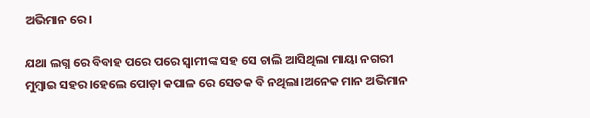ଅଭିମାନ ରେ।

ଯଥା ଲଗ୍ନ ରେ ବିବାହ ପରେ ପରେ ସ୍ୱାମୀଙ୍କ ସହ ସେ ଚାଲି ଆସିଥିଲା ମାୟା ନଗରୀ ମୁମ୍ବାଇ ସହର।ହେଲେ ପୋଡ଼ା କପାଳ ରେ ସେତକ ବି ନଥିଲା।ଅନେକ ମାନ ଅଭିମାନ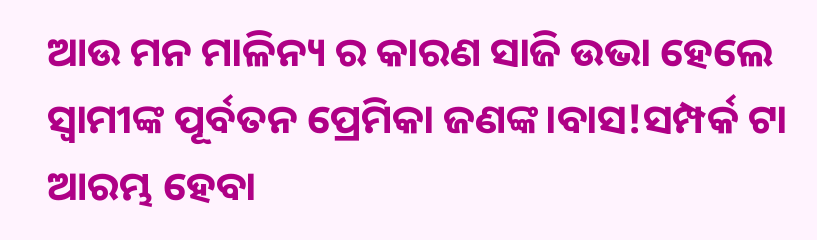ଆଉ ମନ ମାଳିନ୍ୟ ର କାରଣ ସାଜି ଉଭା ହେଲେ ସ୍ୱାମୀଙ୍କ ପୂର୍ବତନ ପ୍ରେମିକା ଜଣଙ୍କ।ବାସ!ସମ୍ପର୍କ ଟା ଆରମ୍ଭ ହେବା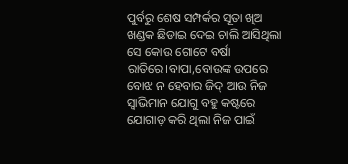ପୁର୍ବରୁ ଶେଷ ସମ୍ପର୍କର ସୂତା ଖିଅ ଖଣ୍ଡକ ଛିଡାଇ ଦେଇ ଚାଲି ଆସିଥିଲା ସେ କୋଉ ଗୋଟେ ବର୍ଷା ରାତିରେ।ବାପା,ବୋଉଙ୍କ ଉପରେ ବୋଝ ନ ହେବାର ଜିଦ୍ ଆଉ ନିଜ ସ୍ୱାଭିମାନ ଯୋଗୁ ବହୁ କଷ୍ଟରେ ଯୋଗାଡ଼ କରି ଥିଲା ନିଜ ପାଇଁ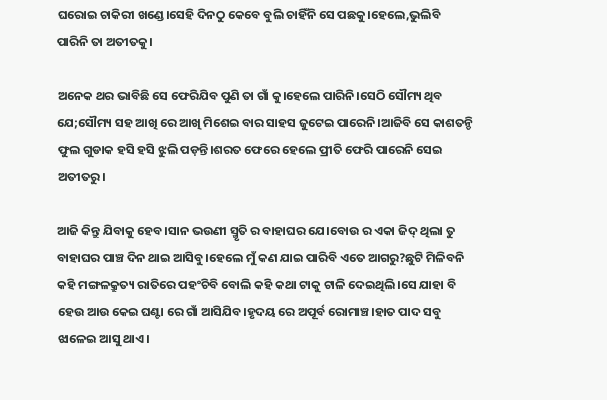ଘରୋଇ ଚାକିରୀ ଖଣ୍ଡେ।ସେହି ଦିନଠୁ କେବେ ବୁଲି ଚାହିଁନି ସେ ପଛକୁ।ହେଲେ,ଭୁଲିବି ପାରିନି ତା ଅତୀତକୁ।

ଅନେକ ଥର ଭାବିଛି ସେ ଫେରିଯିବ ପୁଣି ତା ଗାଁ କୁ।ହେଲେ ପାରିନି।ସେଠି ସୌମ୍ୟ ଥିବ ଯେ;ସୌମ୍ୟ ସହ ଆଖି ରେ ଆଖି ମିଶେଇ ବାର ସାହସ ଜୁଟେଇ ପାରେନି।ଆଜିବି ସେ କାଶତନ୍ଡି ଫୁଲ ଗୁଡାକ ହସି ହସି ଝୁଲି ପଡ଼ନ୍ତି।ଶରତ ଫେରେ ହେଲେ ପ୍ରୀତି ଫେରି ପାରେନି ସେଇ ଅତୀତରୁ।

ଆଜି କିନ୍ତୁ ଯିବାକୁ ହେବ।ସାନ ଭଉଣୀ ସ୍ମୃତି ର ବାହାଘର ଯେ।ବୋଉ ର ଏକା ଜିଦ୍ ଥିଲା ତୁ ବାହାଘର ପାଞ୍ଚ ଦିନ ଥାଇ ଆସିବୁ।ହେଲେ ମୁଁ କଣ ଯାଇ ପାରିବି ଏତେ ଆଗରୁ?ଛୁଟି ମିଳିବନି କହି ମଙ୍ଗଳକ୍ରୁତ୍ୟ ରାତିରେ ପହଂଚିବି ବୋଲି କହି କଥା ଟାକୁ ଟାଳି ଦେଇଥିଲି।ସେ ଯାହା ବି ହେଉ ଆଉ କେଇ ଘଣ୍ଟା ରେ ଗାଁ ଆସିଯିବ।ହୃଦୟ ରେ ଅପୂର୍ବ ରୋମାଞ୍ଚ।ହାତ ପାଦ ସବୁ ଝାଳେଇ ଆସୁ ଥାଏ।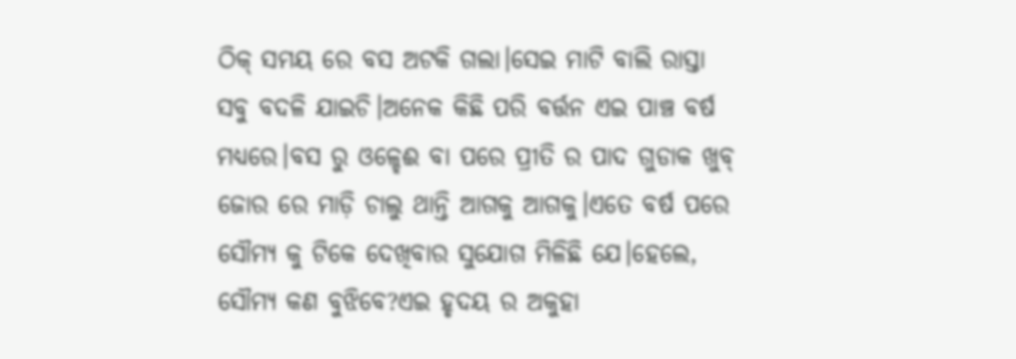ଠିକ୍ ସମୟ ରେ ବସ ଅଟକି ଗଲା।ସେଇ ମାଟି ବାଲି ରାସ୍ତା ସବୁ ବଦଳି ଯାଇଚି।ଅନେକ କିଛି ପରି ବର୍ତ୍ତନ ଏଇ ପାଞ୍ଚ ବର୍ଷ ମଧ୍ୟରେ।ବସ ରୁ ଓଳ୍ହେଈ ବା ପରେ ପ୍ରୀତି ର ପାଦ ଗୁଡାକ ଖୁବ୍ ଜୋର ରେ ମାଡ଼ି ଚାଲୁ ଥାନ୍ତି ଆଗକୁ ଆଗକୁ।ଏତେ ବର୍ଷ ପରେ ସୌମ୍ୟ କୁ ଟିକେ ଦେଖିବାର ସୁଯୋଗ ମିଳିଛି ଯେ।ହେଲେ, ସୌମ୍ୟ କଣ ବୁଝିବେ?ଏଇ ହୃଦୟ ର ଅକୁହା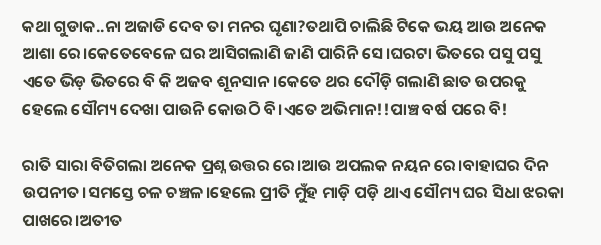କଥା ଗୁଡାକ..ନା ଅଜାଡି ଦେବ ତା ମନର ଘୃଣା?ତଥାପି ଚାଲିଛି ଟିକେ ଭୟ ଆଉ ଅନେକ ଆଶା ରେ।କେତେବେଳେ ଘର ଆସିଗଲାଣି ଜାଣି ପାରିନି ସେ।ଘରଟା ଭିତରେ ପସୁ ପସୁ ଏତେ ଭିଡ଼ ଭିତରେ ବି କି ଅଜବ ଶୂନସାନ।କେତେ ଥର ଦୌଡ଼ି ଗଲାଣି ଛାତ ଉପରକୁ ହେଲେ ସୌମ୍ୟ ଦେଖା ପାଉନି କୋଉଠି ବି।ଏତେ ଅଭିମାନ!!ପାଞ୍ଚ ବର୍ଷ ପରେ ବି!

ରାତି ସାରା ବିତିଗଲା ଅନେକ ପ୍ରଶ୍ନ ଉତ୍ତର ରେ।ଆଉ ଅପଲକ ନୟନ ରେ।ବାହାଘର ଦିନ ଉପନୀତ।ସମସ୍ତେ ଚଳ ଚଞ୍ଚଳ।ହେଲେ ପ୍ରୀତି ମୁଁହ ମାଡ଼ି ପଡ଼ି ଥାଏ ସୌମ୍ୟ ଘର ସିଧା ଝରକା ପାଖରେ।ଅତୀତ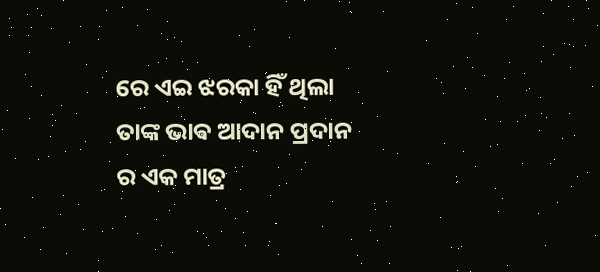ରେ ଏଇ ଝରକା ହିଁ ଥିଲା ତାଙ୍କ ଭାଵ ଆଦାନ ପ୍ରଦାନ ର ଏକ ମାତ୍ର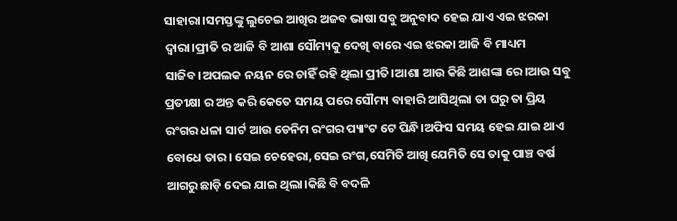ସାହାରା।ସମସ୍ତଙ୍କୁ ଲୁଚେଇ ଆଖିର ଅଜବ ଭାଷା ସବୁ ଅନୁବାଦ ହେଇ ଯାଏ ଏଇ ଝରକା ଦ୍ୱାରା।ପ୍ରୀତି ର ଆଜି ବି ଆଶା ସୌମ୍ୟକୁ ଦେଖି ବାରେ ଏଇ ଝରକା ଆଜି ବି ମାଧ୍ୟମ ସାଜିବ।ଅପଲକ ନୟନ ରେ ଚାହିଁ ରହି ଥିଲା ପ୍ରୀତି।ଆଶା ଆଉ କିଛି ଆଶଙ୍କା ରେ।ଆଉ ସବୁ ପ୍ରତୀକ୍ଷା ର ଅନ୍ତ କରି କେତେ ସମୟ ପରେ ସୌମ୍ୟ ବାହାରି ଆସିଥିଲା ତା ଘରୁ ତା ପ୍ରିୟ ରଂଗର ଧଳା ସାର୍ଟ ଆଉ ଡେନିମ ରଂଗର ପ୍ୟାଂଟ ଟେ ପିନ୍ଧି।ଅଫିସ ସମୟ ହେଇ ଯାଇ ଥାଏ ବୋଧେ ତାର। ସେଇ ଚେହେରା,ସେଇ ରଂଗ,ସେମିତି ଆଖି ଯେମିତି ସେ ତାକୁ ପାଞ୍ଚ ବର୍ଷ ଆଗରୁ ଛାଡ଼ି ଦେଇ ଯାଇ ଥିଲା।କିଛି ବି ବଦଳି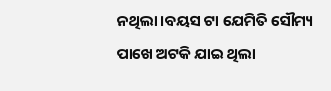ନଥିଲା।ବୟସ ଟା ଯେମିତି ସୌମ୍ୟ ପାଖେ ଅଟକି ଯାଇ ଥିଲା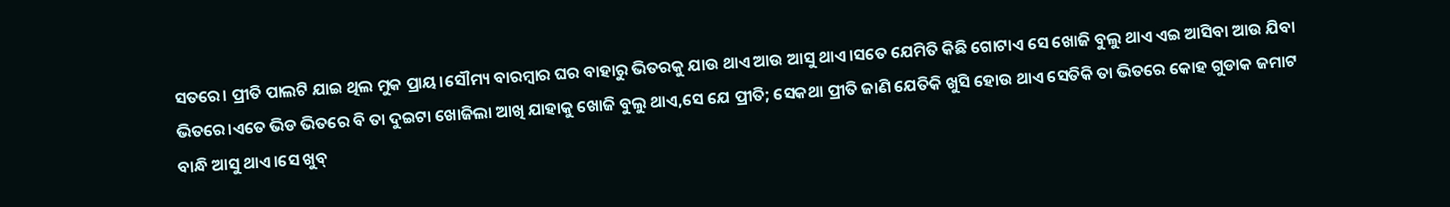ସତରେ। ପ୍ରୀତି ପାଲଟି ଯାଇ ଥିଲ ମୁକ ପ୍ରାୟ।ସୌମ୍ୟ ବାରମ୍ବାର ଘର ବାହାରୁ ଭିତରକୁ ଯାଉ ଥାଏ ଆଉ ଆସୁ ଥାଏ।ସତେ ଯେମିତି କିଛି ଗୋଟାଏ ସେ ଖୋଜି ବୁଲୁ ଥାଏ ଏଇ ଆସିବା ଆଉ ଯିବା ଭିତରେ।ଏତେ ଭିଡ ଭିତରେ ବି ତା ଦୁଇଟା ଖୋଜିଲା ଆଖି ଯାହାକୁ ଖୋଜି ବୁଲୁ ଥାଏ,ସେ ଯେ ପ୍ରୀତି; ସେକଥା ପ୍ରୀତି ଜାଣି ଯେତିକି ଖୁସି ହୋଉ ଥାଏ ସେତିକି ତା ଭିତରେ କୋହ ଗୁଡାକ ଜମାଟ ବାନ୍ଧି ଆସୁ ଥାଏ।ସେ ଖୁବ୍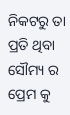ନିକଟରୁ ତା ପ୍ରତି ଥିବା ସୌମ୍ୟ ର ପ୍ରେମ କୁ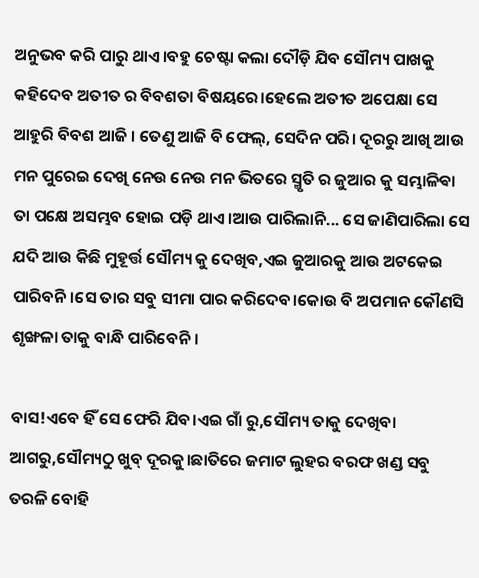ଅନୁଭବ କରି ପାରୁ ଥାଏ।ବହୁ ଚେଷ୍ଟା କଲା ଦୌଡ଼ି ଯିବ ସୌମ୍ୟ ପାଖକୁ କହିଦେବ ଅତୀତ ର ବିବଶତା ବିଷୟରେ।ହେଲେ ଅତୀତ ଅପେକ୍ଷା ସେ ଆହୁରି ବିବଶ ଆଜି । ତେଣୁ ଆଜି ବି ଫେଲ୍, ସେଦିନ ପରି। ଦୂରରୁ ଆଖି ଆଉ ମନ ପୁରେଇ ଦେଖି ନେଉ ନେଉ ମନ ଭିତରେ ସ୍ମୃତି ର ଜୁଆର କୁ ସମ୍ଭାଳିଵା ତା ପକ୍ଷେ ଅସମ୍ଭବ ହୋଇ ପଡ଼ି ଥାଏ।ଆଉ ପାରିଲାନି... ସେ ଜାଣିପାରିଲା ସେ ଯଦି ଆଉ କିଛି ମୁହୂର୍ତ୍ତ ସୌମ୍ୟ କୁ ଦେଖିବ,ଏଇ ଜୁଆରକୁ ଆଉ ଅଟକେଇ ପାରିବନି।ସେ ତାର ସବୁ ସୀମା ପାର କରିଦେବ।କୋଉ ବି ଅପମାନ କୌଣସି ଶୃଙ୍ଖଳା ତାକୁ ବାନ୍ଧି ପାରିବେନି।

ବାସ!ଏବେ ହିଁ ସେ ଫେରି ଯିବ।ଏଇ ଗାଁ ରୁ,ସୌମ୍ୟ ତାକୁ ଦେଖିବା ଆଗରୁ,ସୌମ୍ୟଠୁ ଖୁବ୍ ଦୂରକୁ।ଛାତିରେ ଜମାଟ ଲୁହର ବରଫ ଖଣ୍ଡ ସବୁ ତରଳି ବୋହି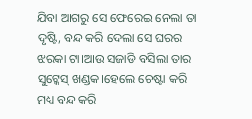ଯିବା ଆଗରୁ ସେ ଫେରେଇ ନେଲା ତା ଦୃଷ୍ଟି, ବନ୍ଦ କରି ଦେଲା ସେ ଘରର ଝରକା ଟା।ଆଉ ସଜାଡି ବସିଲା ତାର ସୁଟ୍କେସ୍ ଖଣ୍ଡକ।ହେଲେ ଚେଷ୍ଟା କରି ମଧ୍ୟ ବନ୍ଦ କରି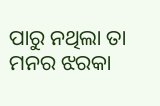ପାରୁ ନଥିଲା ତା ମନର ଝରକା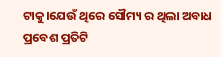ଟାକୁ।ଯେଉଁ ଥିରେ ସୌମ୍ୟ ର ଥିଲା ଅବାଧ ପ୍ରବେଶ ପ୍ରତିଟି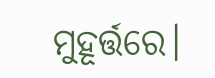ମୁହୂର୍ତ୍ତରେ।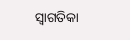ସ୍ୱାଗତିକା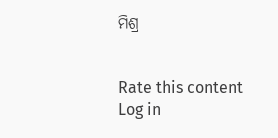ମିଶ୍ର


Rate this content
Log in